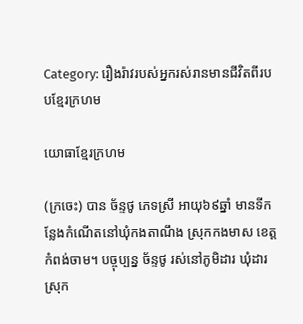Category: រឿងរ៉ាវរបស់អ្នករស់រានមានជីវិតពីរបបខ្មែរក្រហម

យោធាខ្មែរក្រហម

(ក្រចេះ) បាន ច័ន្ទថូ ភេទស្រី អាយុ៦៩ឆ្នាំ មានទីកន្លែងកំណើតនៅឃុំកងតាណឹង ស្រុកកងមាស ខេត្តកំពង់ចាម។ បច្ចុប្បន្ន ច័ន្ទថូ រស់នៅភូមិដារ ឃុំដារ ស្រុក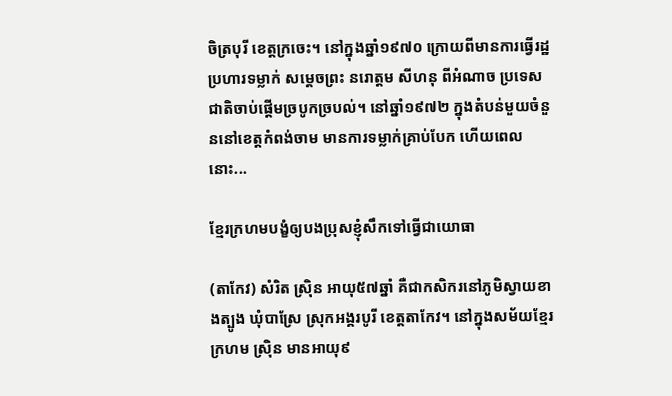ចិត្របុរី ខេត្តក្រចេះ។ នៅក្នុងឆ្នាំ១៩៧០ ក្រោយពីមានការធ្វើរដ្ឋប្រហារទម្លាក់ សម្ដេចព្រះ នរោត្តម សីហនុ ពីអំណាច ប្រទេសជាតិចាប់ផ្តើមច្របូកច្របល់។ នៅឆ្នាំ១៩៧២ ក្នុងតំបន់មួយចំនួននៅខេត្តកំពង់ចាម មានការទម្លាក់គ្រាប់បែក ហើយពេលនោះ...

ខ្មែរក្រហមបង្ខំឲ្យបងប្រុសខ្ញុំសឹកទៅធ្វើជាយោធា

(តាកែវ) សំរិត ស្រ៊ិន អាយុ៥៧ឆ្នាំ គឺជាកសិករនៅភូមិស្វាយខាងត្បូង ឃុំបាស្រែ ស្រុកអង្គរបូរី ខេត្តតាកែវ។ នៅក្នុងសម័យខ្មែរក្រហម ស្រ៊ិន មានអាយុ៩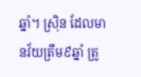ឆ្នាំ។ ស្រ៊ិន ដែលមានវ័យត្រឹម៩ឆ្នាំ ត្រូ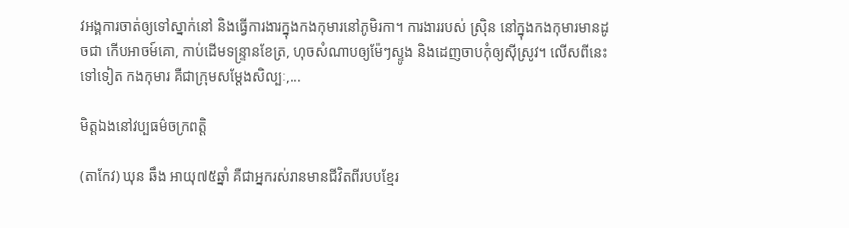វអង្គការចាត់ឲ្យទៅស្នាក់នៅ និងធ្វើការងារក្នុងកងកុមារនៅភូមិរកា។ ការងាររបស់ ស្រ៊ិន នៅក្នុងកងកុមារមានដូចជា កើបអាចម៍គោ, កាប់ដើមទន្ទ្រានខែត្រ, ហុចសំណាបឲ្យម៉ែៗស្ទូង និងដេញចាបកុំឲ្យស៊ីស្រូវ។ លើសពីនេះទៅទៀត កងកុមារ គឺជាក្រុមសម្ដែងសិល្បៈ,...

មិត្តឯងនៅវប្បធម៌ចក្រពត្តិ

(តាកែវ) ឃុន ឆឹង អាយុ៧៥ឆ្នាំ គឺជាអ្នករស់រានមានជីវិតពីរបបខ្មែរ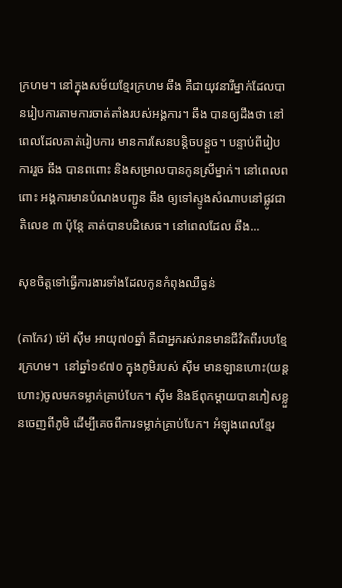ក្រហម។ នៅក្នុងសម័យខ្មែរក្រហម ឆឹង គឺជាយុវនារីម្នាក់ដែលបានរៀបការតាមការចាត់តាំងរបស់អង្គការ។ ឆឹង បានឲ្យដឹងថា នៅពេលដែលគាត់រៀបការ មានការសែនបន្តិចបន្តួច។ បន្ទាប់ពីរៀបការរួច ឆឹង បានពពោះ និងសម្រាលបានកូនស្រីម្នាក់។ នៅពេលពពោះ អង្គការមានបំណងបញ្ជូន ឆឹង ឲ្យទៅស្ទូងសំណាបនៅផ្លូវជាតិលេខ ៣ ប៉ុន្តែ គាត់បានបដិសេធ។ នៅពេលដែល ឆឹង...

សុខចិត្តទៅធ្វើការងារទាំងដែលកូនកំពុងឈឺធ្ងន់

(តាកែវ) ម៉ៅ ស៊ីម អាយុ៧០ឆ្នាំ គឺជាអ្នករស់រានមានជីវិតពីរបបខ្មែរក្រហម។  នៅឆ្នាំ១៩៧០ ក្នុងភូមិរបស់ ស៊ីម មានឡានហោះ(យន្តហោះ)ចូលមកទម្លាក់គ្រាប់បែក។ ស៊ីម និងឪពុកម្ដាយបានភៀសខ្លួនចេញពីភូមិ ដើម្បីគេចពីការទម្លាក់គ្រាប់បែក។ អំឡុងពេលខ្មែរ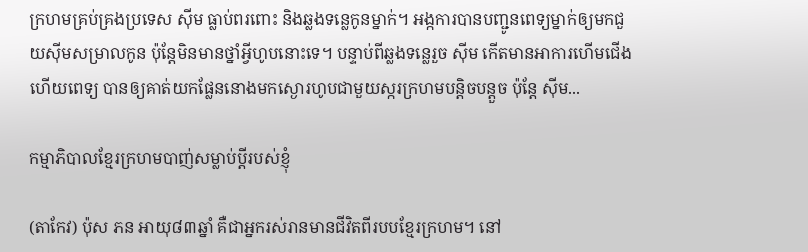ក្រហមគ្រប់គ្រងប្រទេស ស៊ីម ធ្លាប់ពរពោះ និងឆ្លងទន្លេកូនម្នាក់។ អង្កការបានបញ្ជូនពេទ្យម្នាក់ឲ្យមកជួយស៊ីមសម្រាលកូន ប៉ុន្តែមិនមានថ្នាំអ្វីហូបនោះទេ។ បន្ទាប់ពីឆ្លងទន្លេរួច ស៊ីម កើតមានអាការហើមជើង ហើយពេទ្យ បានឲ្យគាត់យកផ្លែននោងមកស្ងោរហូបជាមួយស្ករក្រហមបន្តិចបន្តួច ប៉ុន្តែ ស៊ីម...

កម្មាភិបាលខ្មែរក្រហមបាញ់សម្លាប់ប្ដីរបស់ខ្ញុំ

(តាកែវ) ប៉ុស ភន អាយុ៨៣ឆ្នាំ គឺជាអ្នករស់រានមានជីវិតពីរបបខ្មែរក្រហម។ នៅ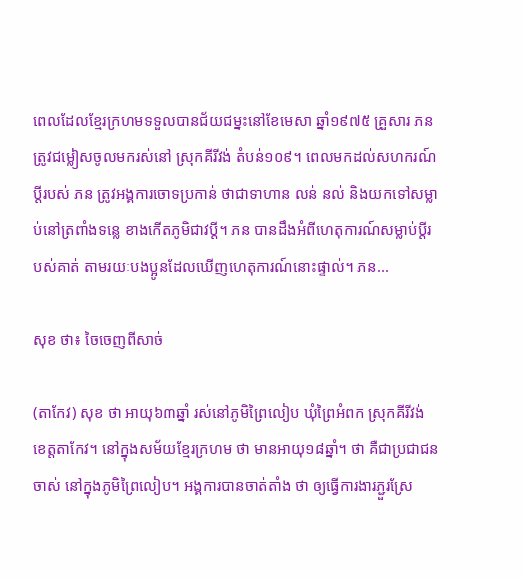ពេលដែលខ្មែរក្រហមទទួលបានជ័យជម្នះនៅខែមេសា ឆ្នាំ១៩៧៥ គ្រួសារ ភន ត្រូវជម្លៀសចូលមករស់នៅ ស្រុកគីរីវង់ តំបន់១០៩។ ពេលមកដល់សហករណ៍ ប្ដីរបស់ ភន ត្រូវអង្គការចោទប្រកាន់ ថាជាទាហាន លន់ នល់ និងយកទៅសម្លាប់នៅត្រពាំងទន្លេ ខាងកើតភូមិជាវប្ដី។ ភន បានដឹងអំពីហេតុការណ៍សម្លាប់ប្ដីរបស់គាត់ តាមរយៈបងប្អូនដែលឃើញហេតុការណ៍នោះផ្ទាល់។ ភន...

សុខ ថា៖ ចៃចេញពីសាច់

(តាកែវ) សុខ ថា អាយុ៦៣ឆ្នាំ រស់នៅភូមិព្រៃលៀប ឃុំព្រៃអំពក ស្រុកគីរីវង់ ខេត្តតាកែវ។ នៅក្នុងសម័យខ្មែរក្រហម ថា មានអាយុ១៨ឆ្នាំ។ ថា គឺជាប្រជាជនចាស់ នៅក្នុងភូមិព្រៃលៀប។ អង្គការបានចាត់តាំង ថា ឲ្យធ្វើការងារភ្ជួរស្រែ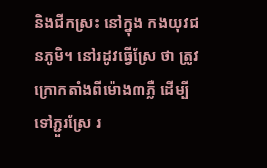និងជីកស្រះ នៅក្នុង កងយុវជនភូមិ។ នៅរដូវធ្វើស្រែ ថា ត្រូវក្រោកតាំងពីម៉ោង៣ភ្លឺ ដើម្បីទៅភ្ជួរស្រែ រ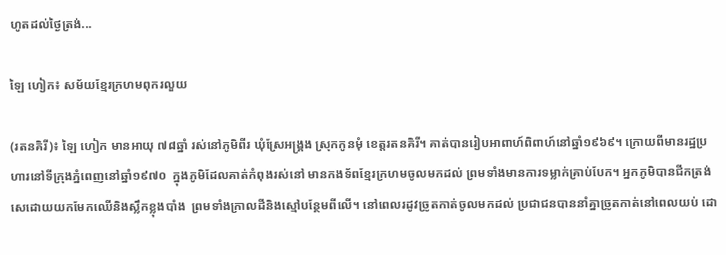ហូតដល់ថ្ងៃត្រង់...

ឡៃ ហៀក៖ សម័យខ្មែរក្រហមពុករលួយ

(រតនគិរី)៖ ឡៃ ហៀក មានអាយុ ៧៨ឆ្នាំ រស់នៅភូមិពីរ ឃុំស្រែអង្គ្រង ស្រុកកូនមុំ ខេត្តរតនគិរី។ គាត់បានរៀបអាពាហ៍ពិពាហ៍នៅឆ្នាំ១៩៦៩។ ក្រោយពីមានរដ្ឋប្រហារនៅទីក្រុងភ្នំពេញនៅឆ្នាំ១៩៧០  ក្នុងភូមិដែលគាត់កំពុងរស់នៅ មានកងទ័ពខ្មែរក្រហមចូលមកដល់ ព្រមទាំងមានការទម្លាក់គ្រាប់បែក។ អ្នកភូមិបានជីកត្រង់សេដោយយកមែកឈើនិងស្លឹកខ្លុងបាំង  ព្រមទាំងក្រាលដីនិងស្មៅបន្ថែមពីលើ។ នៅពេលរដូវច្រូតកាត់ចូលមកដល់ ប្រជាជនបាននាំគ្នាច្រូតកាត់នៅពេលយប់ ដោ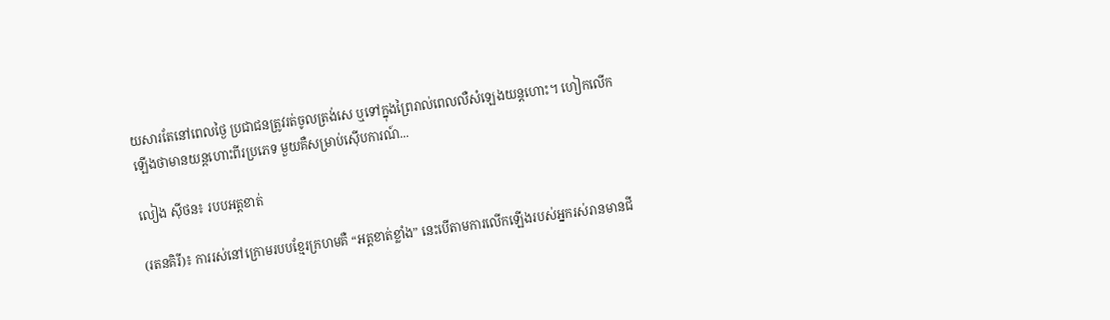យសារតែនៅពេលថ្ងៃ ប្រជាជនត្រូវរត់ចូលត្រង់សេ ឬទៅក្នុងព្រៃរាល់ពេលលឺសំឡេងយន្ដហោះ។ ហៀកលើកឡើងថាមានយន្តហោះពីរប្រភេទ មួយគឺសម្រាប់ស៊ើបការណ៍...

លៀង ស៊ីថន៖ របបអត្តខាត់

(រតនគិរី)៖ ការរស់នៅក្រោមរបបខ្មែរក្រហមគឺ “អត្តខាត់ខ្លាំង” នេះបើតាមការលើកឡើងរបស់អ្នករស់រានមានជី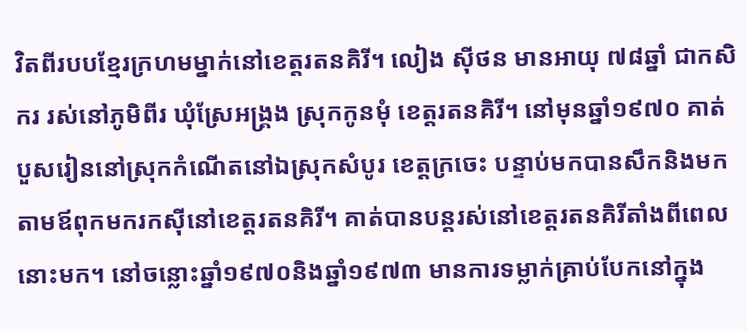វិតពីរបបខ្មែរក្រហមម្នាក់នៅខេត្តរតនគិរី។ លៀង ស៊ីថន មានអាយុ ៧៨ឆ្នាំ ជាកសិករ រស់នៅភូមិពីរ ឃុំស្រែអង្គ្រង ស្រុកកូនមុំ ខេត្តរតនគិរី។ នៅមុនឆ្នាំ១៩៧០ គាត់បួសរៀននៅស្រុកកំណើតនៅឯស្រុកសំបូរ ខេត្តក្រចេះ បន្ទាប់មកបានសឹកនិងមកតាមឪពុកមករកស៊ីនៅខេត្តរតនគិរី។ គាត់បានបន្តរស់នៅខេត្តរតនគិរីតាំងពីពេលនោះមក។ នៅចន្លោះឆ្នាំ១៩៧០និងឆ្នាំ១៩៧៣ មានការទម្លាក់គ្រាប់បែកនៅក្នុង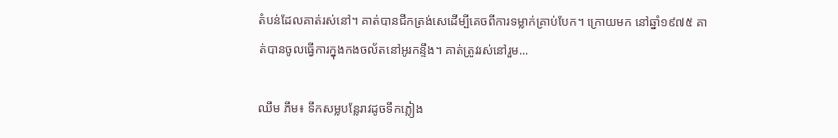តំបន់ដែលគាត់រស់នៅ។ គាត់បានជីកត្រង់សេដើម្បីគេចពីការទម្លាក់គ្រាប់បែក។ ក្រោយមក នៅឆ្នាំ១៩៧៥ គាត់បានចូលធ្វើការក្នុងកងចល័តនៅអូរកន្ទឹង។ គាត់ត្រូវរស់នៅរួម...

ឈឹម ភឹម៖ ទឹកសម្លបន្លែរាវដូចទឹកភ្លៀង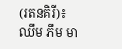(រតនគិរី)៖ ឈឹម ភឹម មា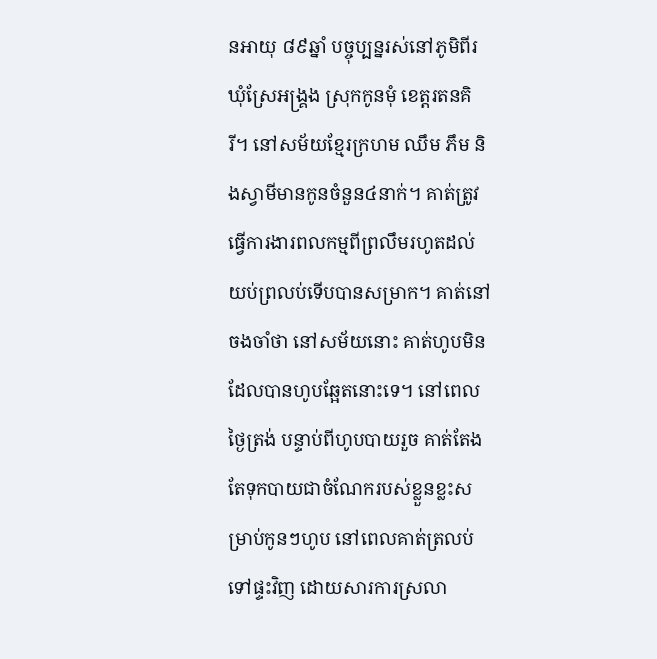នអាយុ ៨៩ឆ្នាំ បច្ចុប្បន្នរស់នៅភូមិពីរ ឃុំស្រែអង្គ្រង ស្រុកកូនមុំ ខេត្តរតនគិរី។ នៅសម័យខ្មែរក្រហម ឈឹម ភឹម និងស្វាមីមានកូនចំនួន៤នាក់។ គាត់ត្រូវធ្វើការងារពលកម្មពីព្រលឹមរហូតដល់យប់ព្រលប់ទើបបានសម្រាក។ គាត់នៅចងចាំថា នៅសម័យនោះ គាត់ហូបមិនដែលបានហូបឆ្អែតនោះទេ។ នៅពេលថ្ងៃត្រង់ បន្ទាប់ពីហូបបាយរួច គាត់តែងតែទុកបាយជាចំណែករបស់ខ្លួនខ្លះសម្រាប់កូនៗហូប នៅពេលគាត់ត្រលប់ទៅផ្ទះវិញ ដោយសារការស្រលា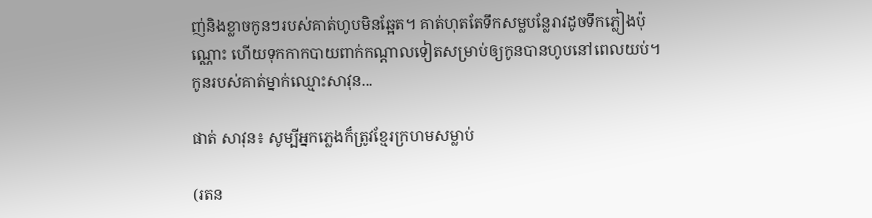ញ់និងខ្លាចកូនៗរបស់គាត់ហូបមិនឆ្អែត។ គាត់ហុតតែទឹកសម្លបន្លែរាវដូចទឹកភ្លៀងប៉ុណ្ណោះ ហើយទុកកាកបាយពាក់កណ្ដាលទៀតសម្រាប់ឲ្យកូនបានហូបនៅពេលយប់។ កូនរបស់គាត់ម្នាក់ឈ្មោះសាវុន...

ផាត់ សាវុន៖ សូម្បីអ្នកភ្លេងក៏ត្រូវខ្មែរក្រហមសម្លាប់

(រតន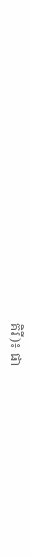គិរី)៖ ផា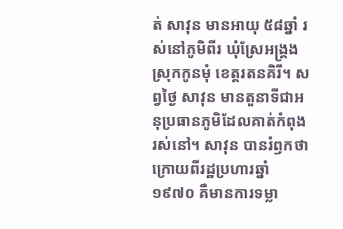ត់ សាវុន មានអាយុ ៥៨ឆ្នាំ រស់នៅភូមិពីរ ឃុំស្រែអង្គ្រង ស្រុកកូនមុំ ខេត្ដរតនគិរី។ សព្វថ្ងៃ សាវុន មានតួនាទីជាអនុប្រធានភូមិដែលគាត់កំពុងរស់នៅ។ សាវុន បានរំឭកថា ក្រោយពីរដ្ឋប្រហារឆ្នាំ១៩៧០ គឺមានការទម្លា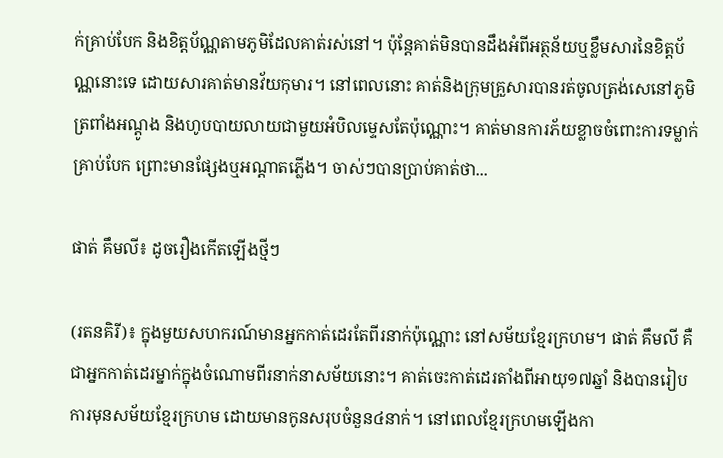ក់គ្រាប់បែក និងខិត្តប័ណ្ណតាមភូមិដែលគាត់រស់នៅ។ ប៉ុន្តែគាត់មិនបានដឹងអំពីអត្ថន័យឬខ្លឹមសារនៃខិត្តប័ណ្ណនោះទេ ដោយសារគាត់មានវ័យកុមារ។ នៅពេលនោះ គាត់និងក្រុមគ្រួសារបានរត់ចូលត្រង់សេនៅភូមិត្រពាំងអណ្ដូង និងហូបបាយលាយជាមួយអំបិលម្ទេសតែប៉ុណ្ណោះ។ គាត់មានការភ័យខ្លាចចំពោះការទម្លាក់គ្រាប់បែក ព្រោះមានផ្សែងឬអណ្ដាតភ្លើង។ ចាស់ៗបានប្រាប់គាត់ថា...

ផាត់ គឹមលី៖ ដូចរឿងកើតឡើងថ្មីៗ

(រតនគិរី)៖ ក្នុងមួយសហករណ៍មានអ្នកកាត់ដេរតែពីរនាក់ប៉ុណ្ណោះ នៅសម័យខ្មែរក្រហម។ ផាត់ គឹមលី គឺជាអ្នកកាត់ដេរម្នាក់ក្នុងចំណោមពីរនាក់នាសម័យនោះ។ គាត់ចេះកាត់ដេរតាំងពីអាយុ១៧ឆ្នាំ និងបានរៀបការមុនសម័យខ្មែរក្រហម ដោយមានកូនសរុបចំនួន៤នាក់។ នៅពេលខ្មែរក្រហមឡើងកា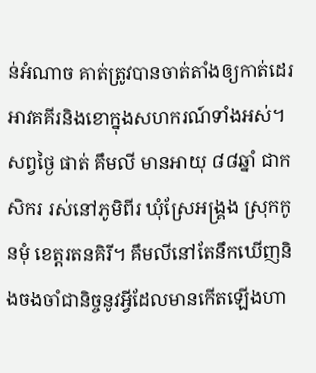ន់អំណាច គាត់ត្រូវបានចាត់តាំងឲ្យកាត់ដេរអាវគគីរនិងខោក្នុងសហករណ៍ទាំងអស់។ សព្វថ្ងៃ ផាត់ គឹមលី មានអាយុ ៨៨ឆ្នាំ ជាកសិករ រស់នៅភូមិពីរ ឃុំស្រែអង្គ្រង ស្រុកកូនមុំ ខេត្តរតនគិរី។ គឹមលីនៅតែនឹកឃើញនិងចងចាំជានិច្ចនូវអ្វីដែលមានកើតឡើងហា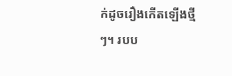ក់ដូចរឿងកើតឡើងថ្មីៗ។ របប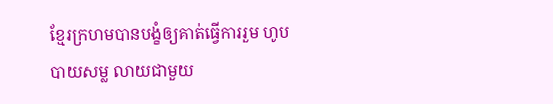ខ្មែរក្រហមបានបង្ខំឲ្យគាត់ធ្វើការរួម ហូបបាយសម្ល លាយជាមួយ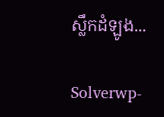ស្លឹកដំឡូង...

Solverwp-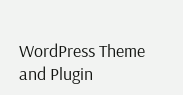WordPress Theme and Plugin